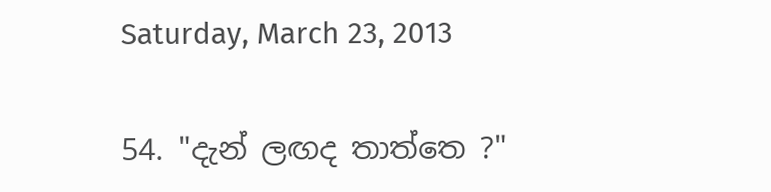Saturday, March 23, 2013

54. "දැන් ලඟද තාත්තෙ ?"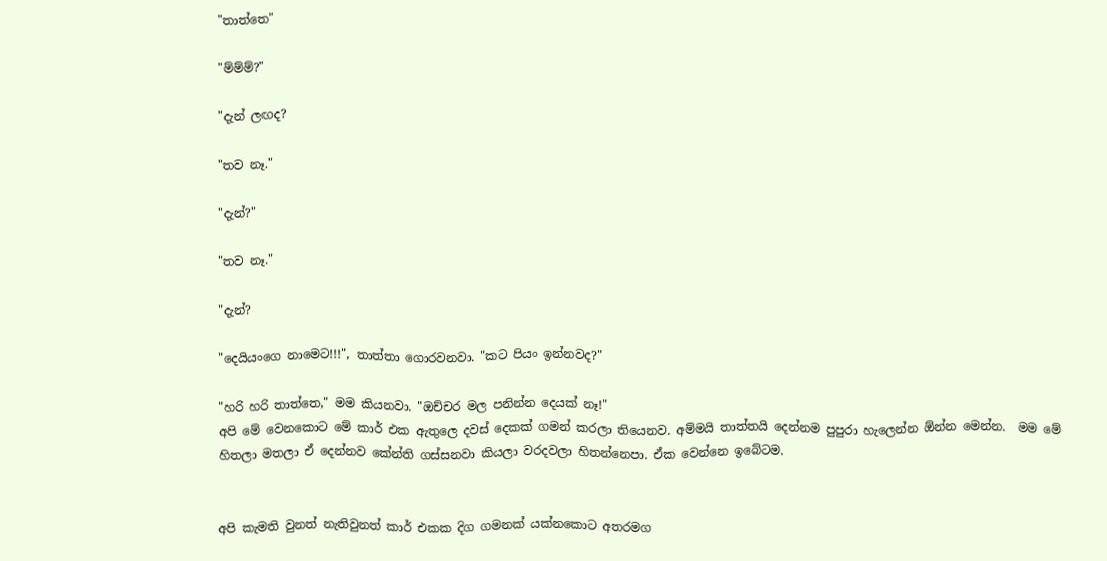"තාත්තෙ"

"ම්ම්ම්?"

"දැන් ලඟද?

"තව නෑ."

"දැන්?"

"තව නෑ."

"දැන්?

"දෙයියංගෙ නාමෙට!!!", තාත්තා ගොරවනවා. "කට පියං ඉන්නවද?"

"හරි හරි තාත්තෙ," මම කියනවා. "ඔච්චර මල පනින්න දෙයක් නෑ!"
අපි මේ වෙනකොට මේ කාර් එක ඇතුලෙ දවස් දෙකක් ගමන් කරලා තියෙනව. අම්මයි තාත්තයි දෙන්නම පුපුරා හැලෙන්න ඕන්න මෙන්න.  මම මේ හිතලා මතලා ඒ දෙන්නව කේන්ති ගස්සනවා කියලා වරදවලා හිතන්නෙපා. ඒක වෙන්නෙ ඉබේටම.


අපි කැමති වුනත් නැතිවුනත් කාර් එකක දිග ගමනක් යක්නකොට අතරමග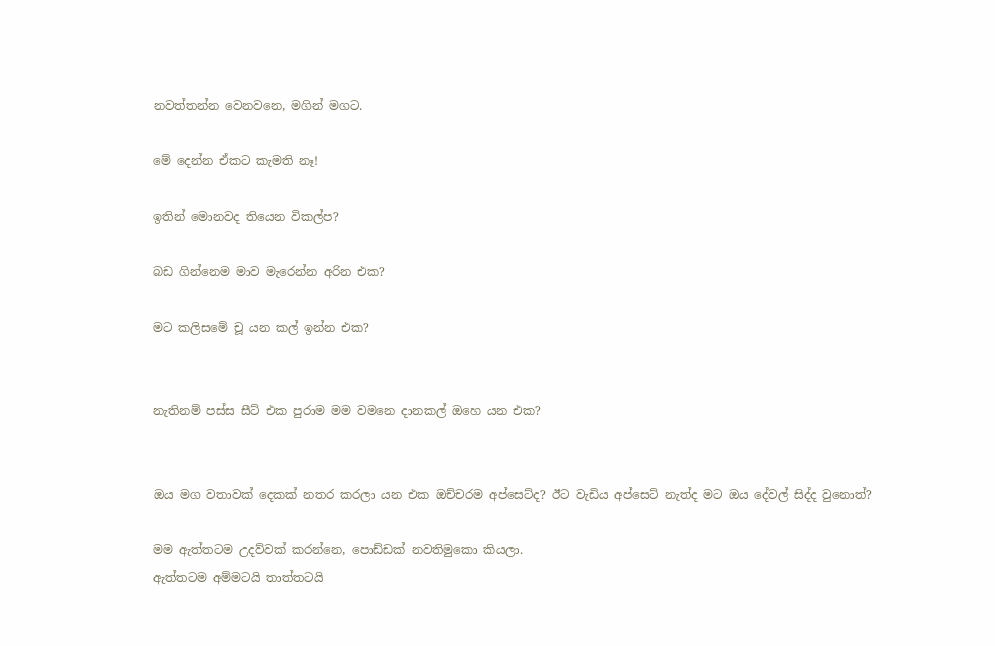නවත්තන්න වෙනවනෙ, මගින් මගට.

මේ දෙන්න ඒකට කැමති නෑ!

ඉතින් මොනවද තියෙන විකල්ප?

බඩ ගින්නෙම මාව මැරෙන්න අරින එක?

මට කලිසමේ චූ යන කල් ඉන්න එක?


නැතිනම් පස්ස සීට් එක පුරාම මම වමනෙ දානකල් ඔහෙ යන එක?


ඔය මග වතාවක් දෙකක් නතර කරලා යන එක ඔච්චරම අප්සෙට්ද? ඊට වැඩිය අප්සෙට් නැත්ද මට ඔය දේවල් සිද්ද වුනොත්?

මම ඇත්තටම උදව්වක් කරන්නෙ, පොඩ්ඩක් නවතිමුකො කියලා.
ඇත්තටම අම්මටයි තාත්තටයි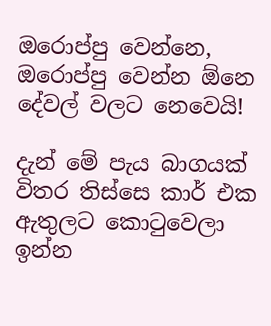ඔරොප්පු වෙන්නෙ, ඔරොප්පු වෙන්න ඕනෙ දේවල් වලට නෙවෙයි!

දැන් මේ පැය බාගයක් විතර තිස්සෙ කාර් එක ඇතුලට කො‍ටුවෙලා ඉන්න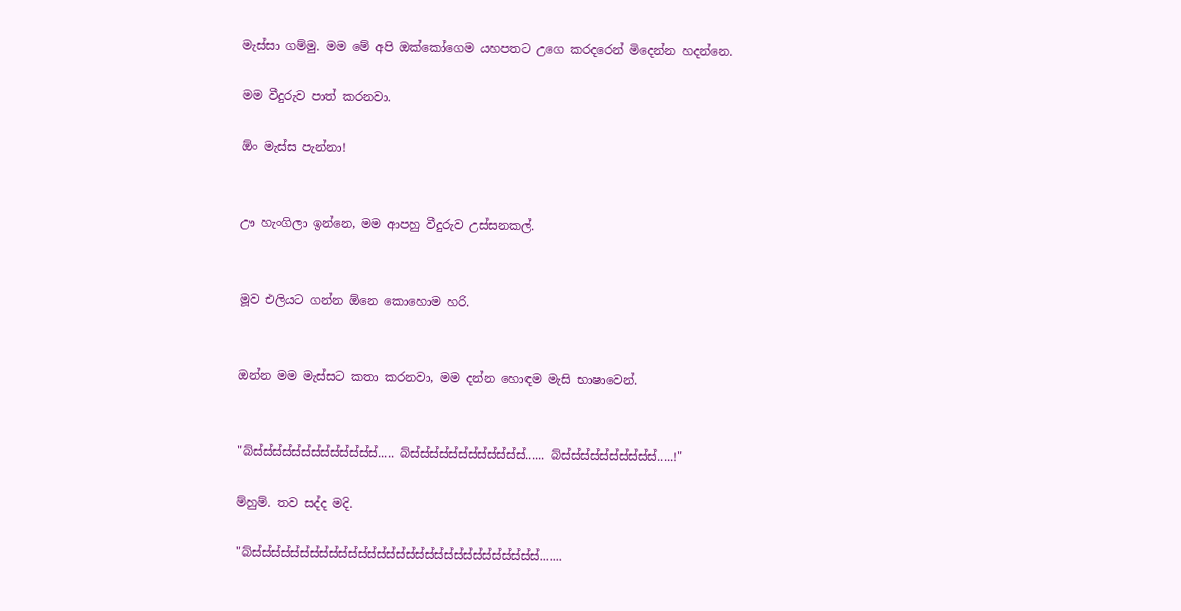මැස්සා ගම්මු. මම මේ අපි ඔක්කෝගෙම යහපතට උගෙ කරදරෙන් මිදෙන්න හදන්නෙ.

මම වීදුරුව පාත් කරනවා.

ඕං මැස්ස පැන්නා!


ඌ හැංගිලා ඉන්නෙ, මම ආපහු වීදුරුව උස්සනකල්.


මූව එලියට ගන්න ඕනෙ කොහොම හරි.


ඔන්න මම මැස්සට කතා කරනවා, මම දන්න හොඳම මැසි භාෂාවෙන්.


"බ්ස්ස්ස්ස්ස්ස්ස්ස්ස්ස්ස්ස්ස්..... බ්ස්ස්ස්ස්ස්ස්ස්ස්ස්ස්ස්ස්...... බ්ස්ස්ස්ස්ස්ස්ස්ස්ස්ස්.....!"

ම්හුම්. තව සද්ද මදි.

"බ්ස්ස්ස්ස්ස්ස්ස්ස්ස්ස්ස්ස්ස්ස්ස්ස්ස්ස්ස්ස්ස්ස්ස්ස්ස්ස්ස්ස්ස්ස්.......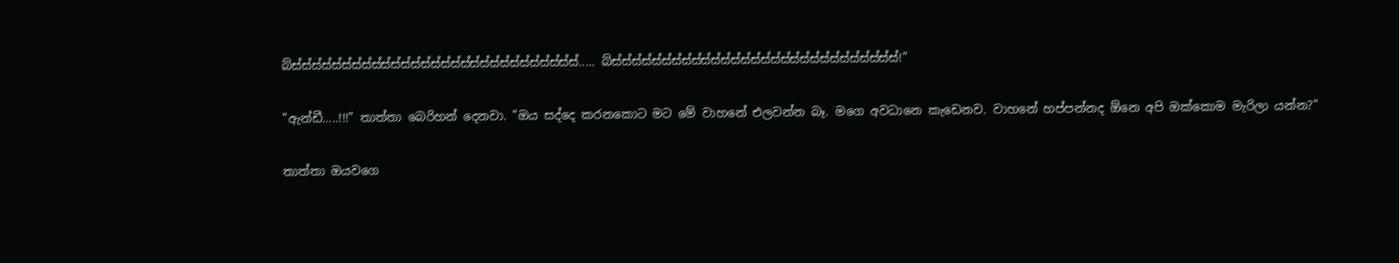බ්ස්ස්ස්ස්ස්ස්ස්ස්ස්ස්ස්ස්ස්ස්ස්ස්ස්ස්ස්ස්ස්ස්ස්ස්ස්ස්ස්ස්ස්..... බ්ස්ස්ස්ස්ස්ස්ස්ස්ස්ස්ස්ස්ස්ස්ස්ස්ස්ස්ස්ස්ස්ස්ස්ස්ස්ස්ස්ස්ස්!"

"ඇන්ඩී.....!!!" තාත්තා බෙරිහන් දෙනවා. "ඔය සද්දෙ කරනකොට මට මේ වාහනේ එලවන්න බෑ. මගෙ අවධානෙ කැඩෙනව. වාහනේ හප්පන්නද ඕනෙ අපි ඔක්කොම මැරිලා යන්න?"

තාත්තා ඔයවගෙ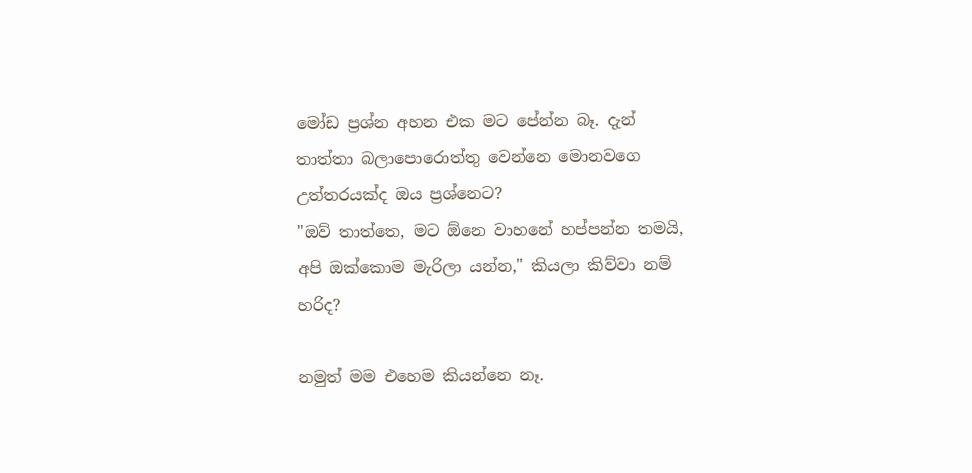මෝඩ ප්‍රශ්න අහන එක මට පේන්න බෑ. දැන් තාත්තා බලාපොරොත්තු වෙන්නෙ මොනවගෙ උත්තරයක්ද ඔය ප්‍රශ්නෙට?
"ඔව් තාත්තෙ, මට ඕනෙ වාහනේ හප්පන්න තමයි, අපි ඔක්කොම මැරිලා යන්න," කියලා කිව්වා නම් හරිද?

නමුත් මම එහෙම කියන්නෙ නෑ.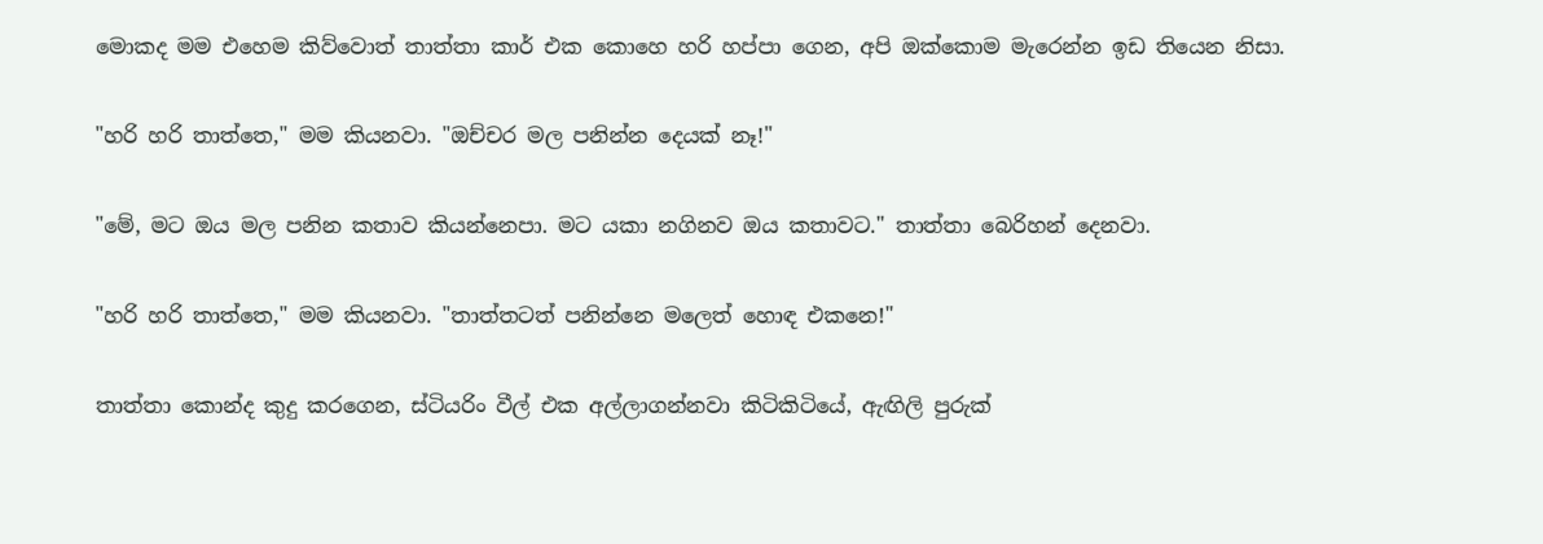මොකද මම එහෙම කිව්වොත් තාත්තා කාර් එක කොහෙ හරි හප්පා ගෙන, අපි ඔක්කොම මැරෙන්න ඉඩ තියෙන නිසා.

"හරි හරි තාත්තෙ," මම කියනවා. "ඔච්චර මල පනින්න දෙයක් නෑ!"

"මේ, මට ඔය මල පනින කතාව කියන්නෙපා. මට යකා නගිනව ඔය කතාවට." තාත්තා බෙරිහන් දෙනවා.

"හරි හරි තාත්තෙ," මම කියනවා. "තාත්තටත් පනින්නෙ මලෙත් හොඳ එකනෙ!"

තාත්තා කොන්ද කුදු කරගෙන, ස්ටියරිං වීල් එක අල්ලාගන්නවා කිටිකිටියේ, ඇඟිලි පුරුක්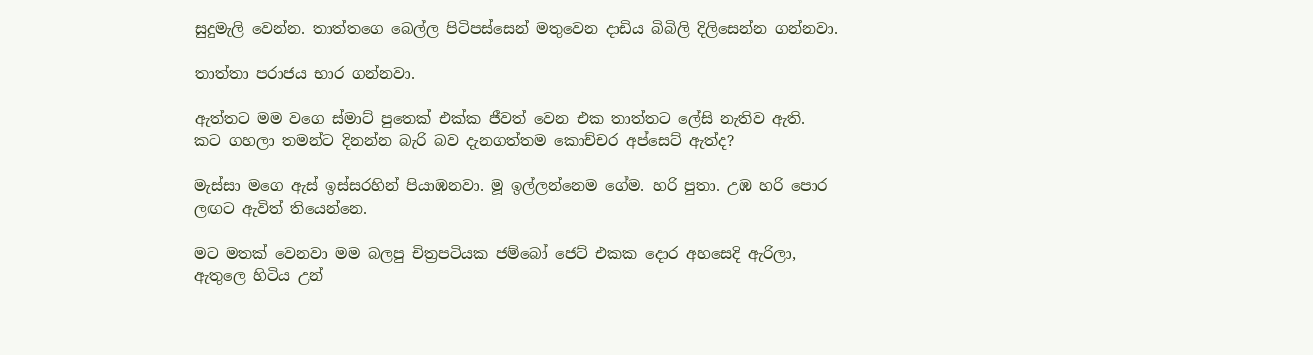සුදුමැලි වෙන්න. තාත්තගෙ බෙල්ල පිටිපස්සෙන් මතුවෙන දාඩිය බිබිලි දිලිසෙන්න ගන්නවා.

තාත්තා පරාජය භාර ගන්නවා.

ඇත්තට මම වගෙ ස්මාට් පුතෙක් එක්ක ජීවත් වෙන එක තාත්තට ලේසි නැතිව ඇති. කට ගහලා තමන්ට දිනන්න බැරි බව දැනගත්තම කොච්චර අප්සෙට් ඇත්ද?

මැස්සා මගෙ ඇස් ඉස්සරහින් පියාඹනවා. මූ ඉල්ලන්නෙම ගේම. හරි පුතා. උඹ හරි පොර ලඟට ඇවිත් තියෙන්නෙ.

මට මතක් වෙනවා මම බලපු චිත්‍රපටියක ජම්බෝ ජෙට් එකක දොර අහසෙදි ඇරිලා, ඇතුලෙ හිටිය උන්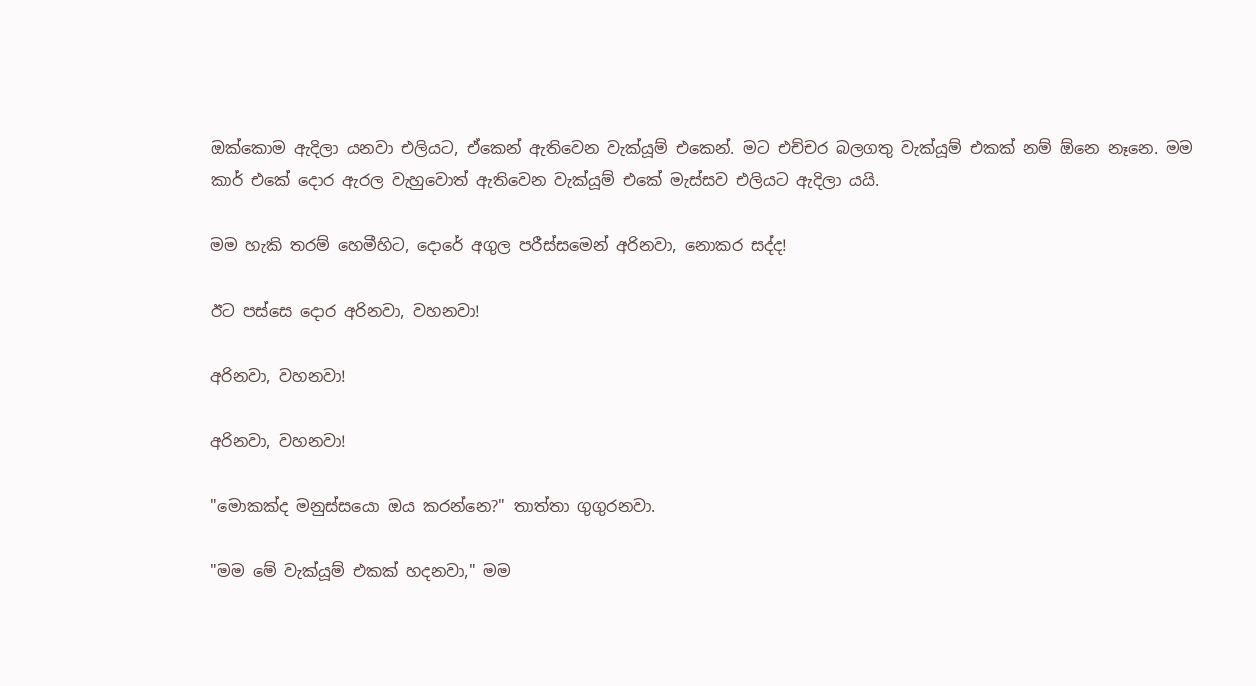ඔක්කොම ඇදිලා යනවා එලියට, ඒකෙන් ඇතිවෙන වැක්යූම් එකෙන්. මට එච්චර බලගතු වැක්යූම් එකක් නම් ඕනෙ නෑනෙ. මම කාර් එකේ දොර ඇරල වැහුවොත් ඇතිවෙන වැක්යූම් එකේ මැස්සව එලියට ඇදිලා යයි.

මම හැකි තරම් හෙමීහිට, දොරේ අගුල පරීස්සමෙන් අරිනවා, නොකර සද්ද!

ඊට පස්සෙ දොර අරිනවා, වහනවා!

අරිනවා, වහනවා!

අරිනවා, වහනවා!

"මොකක්ද මනුස්සයො ඔය කරන්නෙ?" තාත්තා ගුගුරනවා.

"මම මේ වැක්යූම් එකක් හදනවා," මම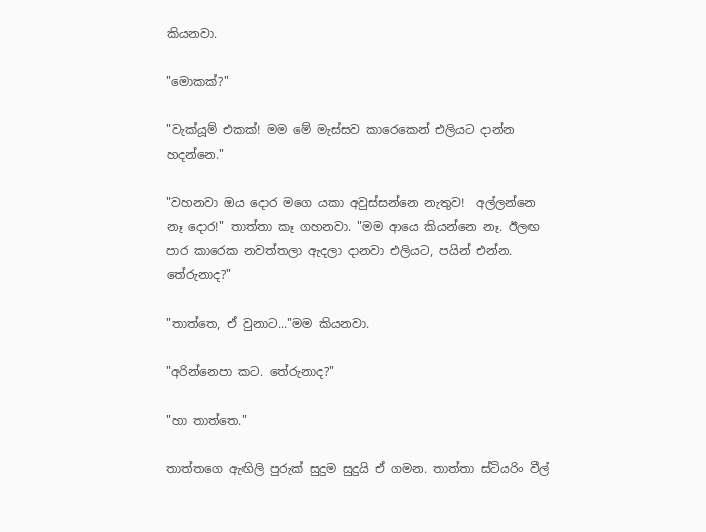කියනවා.

"මොකක්?"

"වැක්යූම් එකක්! මම මේ මැස්සව කාරෙකෙන් එලියට දාන්න හදන්නෙ."

"වහනවා ඔය දොර මගෙ යකා අවුස්සන්නෙ නැතුව!  අල්ලන්නෙ නෑ දොර!" තාත්තා කෑ ගහනවා. "මම ආයෙ කියන්නෙ නෑ. ඊලඟ පාර කාරෙක නවත්තලා ඇදලා දානවා එලියට, පයින් එන්න. තේරුනාද?"

"තාත්තෙ, ඒ වුනාට..."මම කියනවා.

"අරින්නෙපා කට. තේරුනාද?"

"හා තාත්තෙ."

තාත්තගෙ ඇඟිලි පුරුක් සුදුම සුදුයි ඒ ගමන. තාත්තා ස්ටියරිං වීල්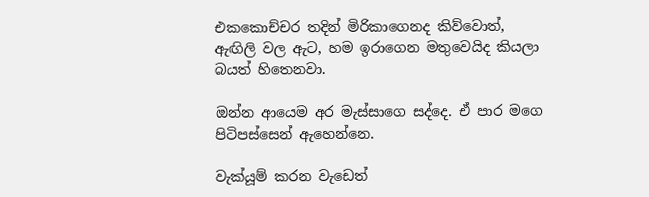එකකොච්චර තදින් මිරිකාගෙනද කිව්වොත්, ඇඟිලි වල ඇට, හම ඉරාගෙන මතුවෙයිද කියලා බයත් හිතෙනවා.

ඔන්න ආයෙම අර මැස්සාගෙ සද්දෙ. ඒ පාර මගෙ පිටිපස්සෙන් ඇහෙන්නෙ.

වැක්යූම් කරන වැඩෙත්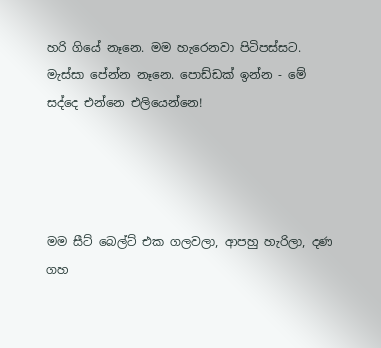හරි ගියේ නෑනෙ. මම හැරෙනවා පිටිපස්සට. මැස්සා පේන්න නෑනෙ. පොඩ්ඩක් ඉන්න - මේ සද්දෙ එන්නෙ එලියෙන්නෙ!




මම සීට් බෙල්ට් එක ගලවලා, ආපහු හැරිලා, දණ ගහ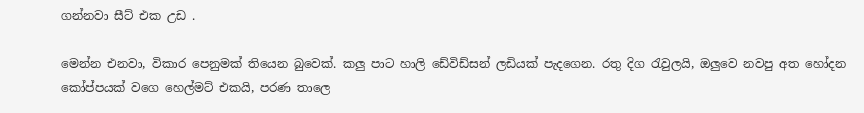ගන්නවා සීට් එක උඩ .

මෙන්න එනවා, විකාර පෙනුමක් තියෙන බුවෙක්. කලු පාට හාලි ඩේවිඩ්සන් ලඩියක් පැදගෙන. රතු දිග ‍රැවුලයි, ඔලුවෙ නවපු අත හෝදන කෝප්පයක් වගෙ හෙල්මට් එකයි, පරණ තාලෙ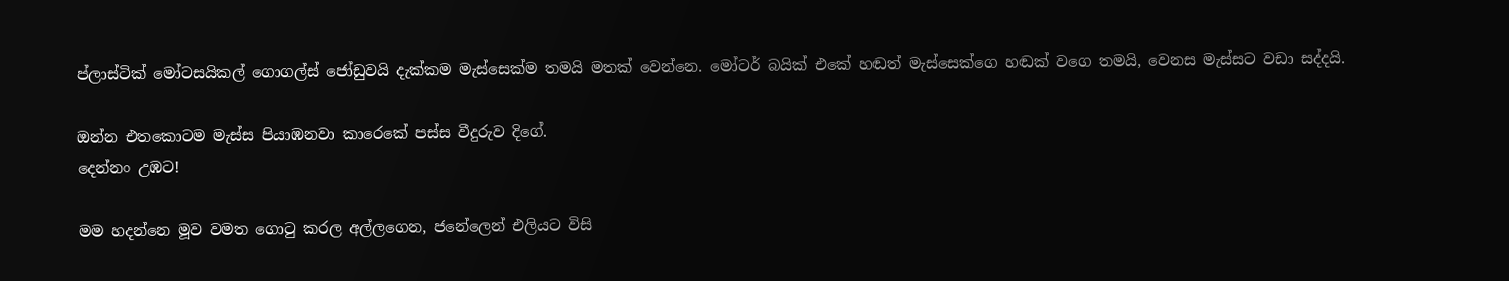ප්ලාස්ටික් මෝටසයිකල් ගොගල්ස් ජෝඩුවයි දැක්කම මැස්සෙක්ම තමයි මතක් වෙන්නෙ. මෝටර් බයික් එකේ හඬත් මැස්සෙක්ගෙ හඬක් වගෙ තමයි, වෙනස මැස්සට වඩා සද්දයි.

ඔන්න එතකොටම මැස්ස පියාඹනවා කාරෙකේ පස්ස වීදුරුව දිගේ.
දෙන්නං උඹට!

මම හදන්නෙ මූව වමත ගො‍ටු කරල අල්ලගෙන, ජනේලෙන් එලියට විසි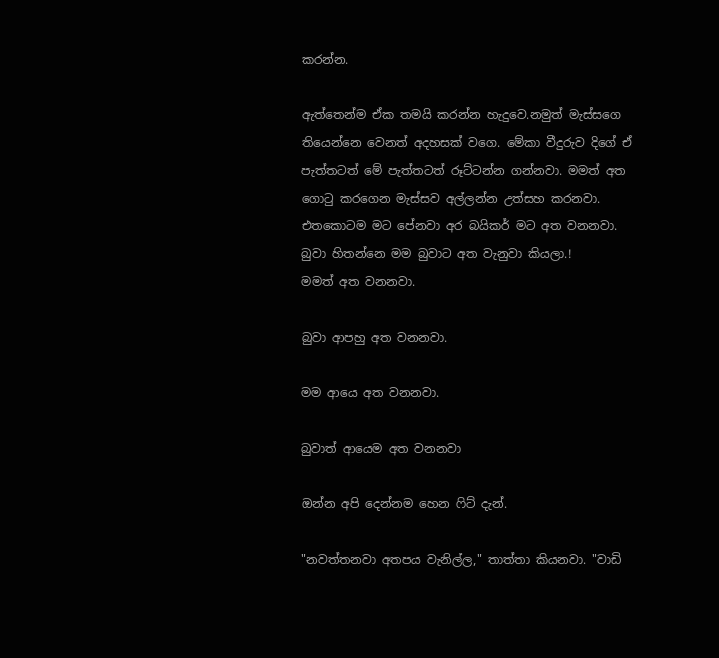කරන්න.

ඇත්තෙන්ම ඒක තමයි කරන්න හැදුවෙ.නමුත් මැස්සගෙ තියෙන්නෙ වෙනත් අදහසක් වගෙ. මේකා වීදුරුව දිගේ ඒ පැත්තටත් මේ පැත්තටත් රූට්ටන්න ගන්නවා. මමත් අත ගො‍ටු කරගෙන මැස්සව අල්ලන්න උත්සහ කරනවා. එතකොටම මට පේනවා අර බයිකර් මට අත වනනවා.
බුවා හිතන්නෙ මම බුවාට අත වැනුවා කියලා.!
මමත් අත වනනවා.

බුවා ආපහු අත වනනවා.

මම ආයෙ අත වනනවා.

බුවාත් ආයෙම අත වනනවා

ඔන්න අපි දෙන්නම හෙන ‍ෆිට් දැන්.

"නවත්තනවා අතපය වැනිල්ල," තාත්තා කියනවා. "වාඩි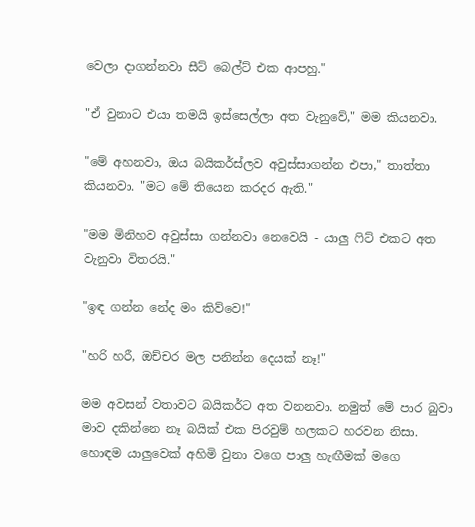වෙලා දාගන්නවා සීට් බෙල්ට් එක ආපහු."

"ඒ වුනාට එයා තමයි ඉස්සෙල්ලා අත වැනුවේ," මම කියනවා.

"මේ අහනවා, ඔය බයිකර්ස්ලව අවුස්සාගන්න එපා," තාත්තා කියනවා. "මට මේ තියෙන කරදර ඇති."

"මම මිනිහව අවුස්සා ගන්නවා නෙවෙයි - යාලු ‍ෆිට් එකට අත වැනුවා විතරයි."

"ඉඳ ගන්න නේද මං කිව්වෙ!"

"හරි හරී, ඔච්චර මල පනින්න දෙයක් නෑ!"

මම අවසන් වතාවට බයිකර්ට අත වනනවා. නමුත් මේ පාර බුවා මාව දකින්නෙ නෑ බයික් එක පිරවුම් හලකට හරවන නිසා.
හොඳම යාලුවෙක් අහිමි වුනා වගෙ පාලු හැඟීමක් මගෙ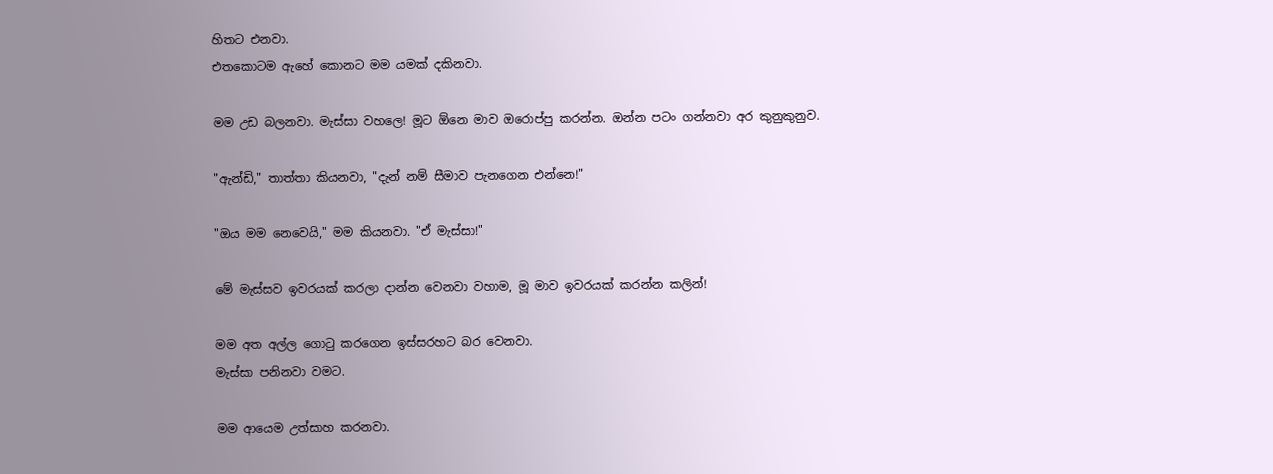හිතට එනවා.
එතකොටම ඇහේ කොනට මම යමක් දකිනවා.

මම උඩ බලනවා. මැස්සා වහලෙ! මූට ඕනෙ මාව ඔරොප්පු කරන්න. ඔන්න පටං ගන්නවා අර කුනුකුනුව.

"ඇන්ඩි," තාත්තා කියනවා, "දැන් නම් සීමාව පැනගෙන එන්නෙ!"

"ඔය මම නෙවෙයි," මම කියනවා. "ඒ මැස්සා!"

මේ මැස්සව ඉවරයක් කරලා දාන්න වෙනවා වහාම, මූ මාව ඉවරයක් කරන්න කලින්!

මම අත අල්ල ගොටු කරගෙන ඉස්සරහට බර වෙනවා.
මැස්සා පනිනවා වමට.

මම ආයෙම උත්සාහ කරනවා.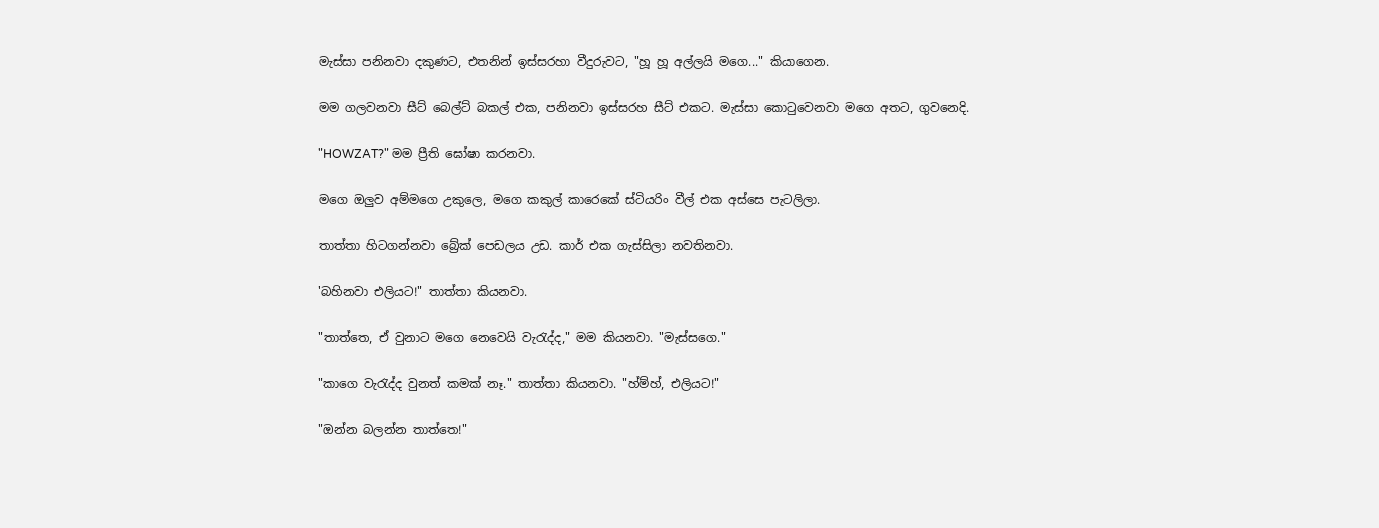මැස්සා පනිනවා දකුණට, එතනින් ඉස්සරහා වීදුරුවට, "හූ හූ අල්ලයි මගෙ..." කියාගෙන.

මම ගලවනවා සීට් බෙල්ට් බකල් එක, පනිනවා ඉස්සරහ සීට් එකට. මැස්සා කො‍ටුවෙනවා මගෙ අතට, ගුවනෙදි.

"HOWZAT?" මම ප්‍රීති ඝෝෂා කරනවා.

මගෙ ඔලුව අම්මගෙ උකුලෙ, මගෙ කකුල් කාරෙකේ ස්ටියරිං වීල් එක අස්සෙ පැටලිලා.

තාත්තා හිටගන්නවා බ්‍රේක් පෙඩලය උඩ. කාර් එක ගැස්සිලා නවතිනවා.

'බහිනවා එලියට!" තාත්තා කියනවා.

"තාත්තෙ, ඒ වුනාට මගෙ නෙවෙයි වැ‍රැද්ද," මම කියනවා. "මැස්සගෙ."

"කාගෙ වැ‍රැද්ද වුනත් කමක් නෑ." තාත්තා කියනවා. "හ්ම්හ්, එලියට!"

"ඔන්න බලන්න තාත්තෙ!"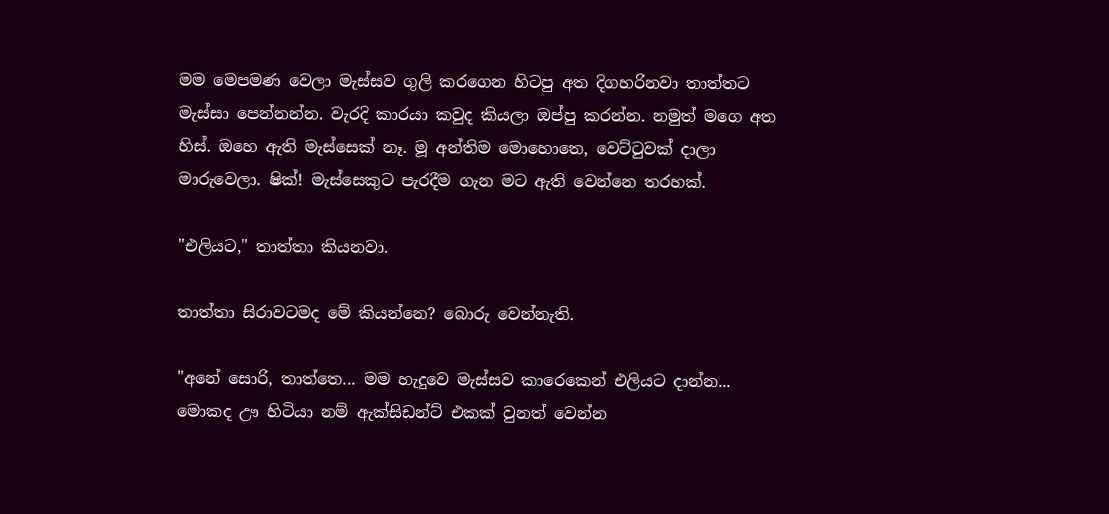මම මෙපමණ වෙලා මැස්සව ගුලි කරගෙන හිටපු අත දිගහරිනවා තාත්තට මැස්සා පෙන්නන්න. වැරදි කාරයා කවුද කියලා ඔප්පු කරන්න. නමුත් මගෙ අත හිස්. ඔහෙ ඇති මැස්සෙක් නෑ. මූ අන්තිම මොහොතෙ, වෙට්‍ටුවක් දාලා මාරුවෙලා. ෂික්! මැස්සෙකුට පැරදීම ගැන මට ඇති වෙන්නෙ තරහක්.

"එලියට," තාත්තා කියනවා.

තාත්තා සිරාවටමද මේ කියන්නෙ? බොරු වෙන්නැති.

"අනේ සොරි, තාත්තෙ... මම හැදුවෙ මැස්සව කාරෙකෙන් එලියට දාන්න... මොකද ඌ හිටියා නම් ඇක්සිඩන්ට් එකක් වුනත් වෙන්න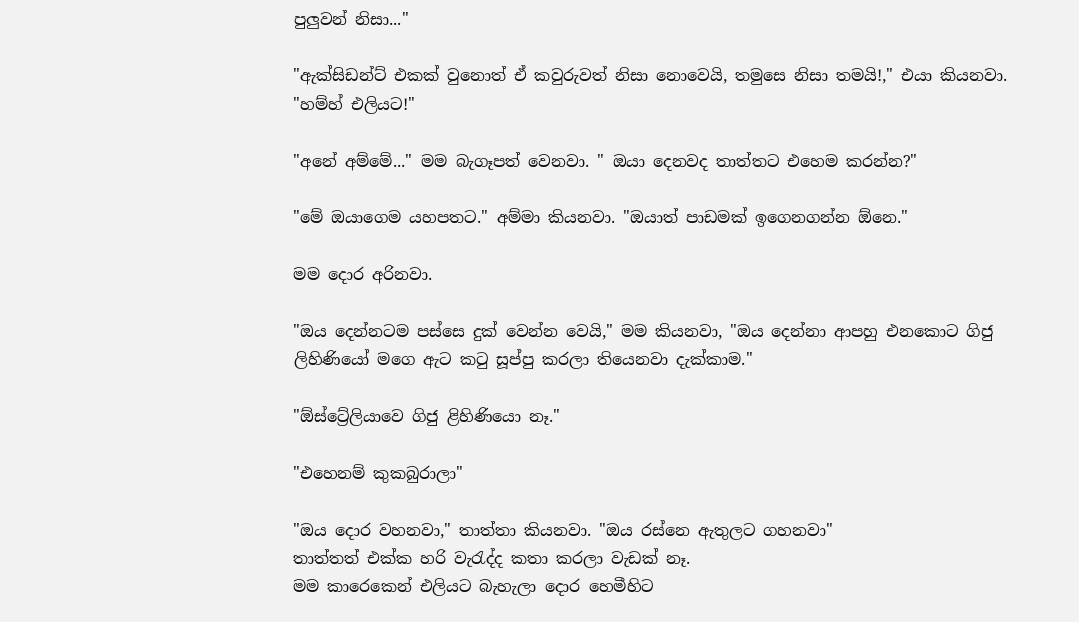පුලුවන් නිසා..."

"ඇක්සිඩන්ට් එකක් වුනොත් ඒ කවුරුවත් නිසා නොවෙයි, තමුසෙ නිසා තමයි!," එයා කියනවා. "හම්හ් එලියට!"

"අනේ අම්මේ..." මම බැගෑපත් වෙනවා. " ඔයා දෙනවද තාත්තට එහෙම කරන්න?"

"මේ ඔයාගෙම යහපතට." අම්මා කියනවා. "ඔයාත් පාඩමක් ඉගෙනගන්න ඕනෙ."

මම දොර අරිනවා.

"ඔය දෙන්නටම පස්සෙ දුක් වෙන්න වෙයි," මම කියනවා, "ඔය දෙන්නා ආපහු එනකොට ගිජු ලිහිණියෝ මගෙ ඇට ක‍ටු සූප්පු කරලා තියෙනවා දැක්කාම."

"ඕස්ට්‍රේලියාවෙ ගිජු ළිහිණියො නෑ."

"එහෙනම් කුකබුරාලා"

"ඔය දොර වහනවා," තාත්තා කියනවා. "ඔය රස්නෙ ඇතුලට ගහනවා"
තාත්තත් එක්ක හරි වැ‍රැද්ද කතා කරලා වැඩක් නෑ.
මම කාරෙකෙන් එලියට බැහැලා දොර හෙමීහිට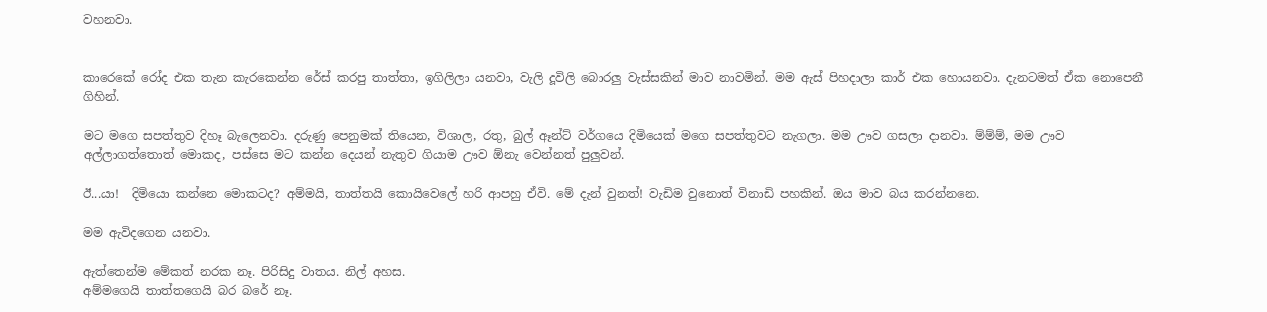වහනවා.


කාරෙකේ රෝද එක තැන කැරකෙන්න රේස් කරපු තාත්තා, ඉගිලිලා යනවා, වැලි දූවිලි බොරලු වැස්සකින් මාව නාවමින්. මම ඇස් පිහදාලා කාර් එක හොයනවා. දැනටමත් ඒක නොපෙනී ගිහින්.

මට මගෙ සපත්තුව දිහෑ බැලෙනවා. දරුණු පෙනුමක් තියෙන, විශාල, රතු, බුල් ඈන්ට් වර්ගයෙ දිමියෙක් මගෙ සපත්තුවට නැගලා. මම ඌව ගසලා දානවා. ම්ම්ම්, මම ඌව අල්ලාගත්තොත් මොකද, පස්සෙ මට කන්න දෙයන් නැතුව ගියාම ඌව ඕනැ වෙන්නත් පුලුවන්.

ඊ...යා!  දිමියො කන්නෙ මොකටද? අම්මයි, තාත්තයි කොයිවෙලේ හරි ආපහු ඒවි. මේ දැන් වුනත්! වැඩිම වුනොත් විනාඩි පහකින්. ඔය මාව බය කරන්නනෙ.

මම ඇවිදගෙන යනවා.

ඇත්තෙන්ම මේකත් නරක නෑ. පිරිසිදු වාතය. නිල් අහස.
අම්මගෙයි තාත්තගෙයි බර බරේ නෑ.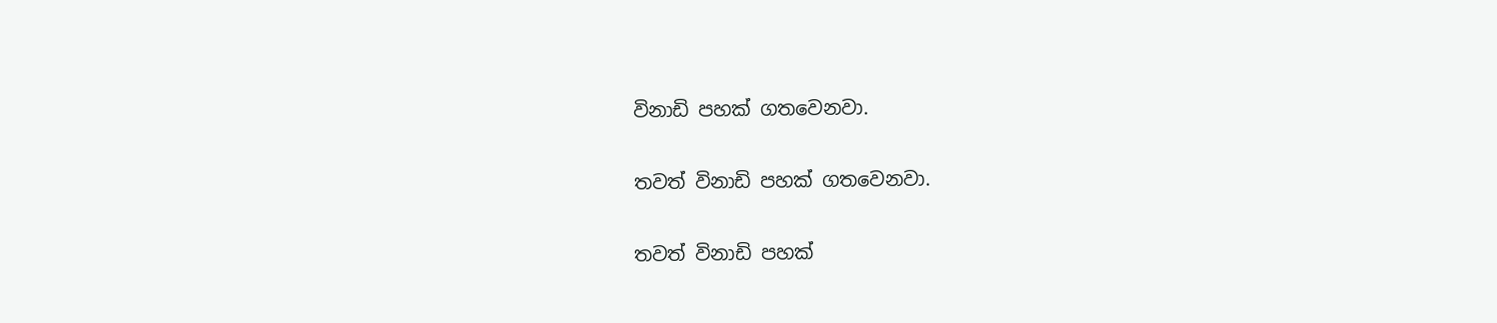විනාඩි පහක් ගතවෙනවා.

තවත් විනාඩි පහක් ගතවෙනවා.

තවත් විනාඩි පහක්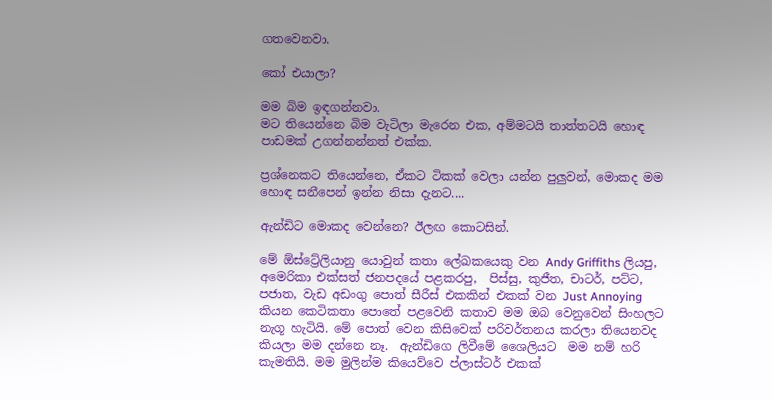ගතවෙනවා.

කෝ එයාලා?

මම බිම ඉඳගන්නවා.
මට තියෙන්නෙ බිම වැටිලා මැරෙන එක, අම්මටයි තාත්තටයි හොඳ පාඩමක් උගන්නන්නත් එක්ක.

ප්‍රශ්නෙකට තියෙන්නෙ, ඒකට ටිකක් වෙලා යන්න පුලුවන්, මොකද මම හොඳ සනීපෙන් ඉන්න නිසා දැනට....

ඇන්ඩිට මොකද වෙන්නෙ? ඊලඟ කොටසින්.

මේ ඕස්ට්‍රේලියානු යොවුන් කතා ලේඛකයෙකු වන Andy Griffiths ලියපු, අමෙරිකා එක්සත් ජනපදයේ පළකරපු,  පිස්සු, කුජීත, චාටර්, පට්ට, පජාත, වැඩ අඩංගු පොත් සීරීස් එකකින් එකක් වන Just Annoying කියන කෙටිකතා පොතේ පළවෙනි කතාව මම ඔබ වෙනුවෙන් සිංහලට නැගූ හැටියි. මේ පොත් වෙන කිසිවෙක් පරිවර්තනය කරලා තියෙනවද කියලා මම දන්නෙ නෑ.  ඇන්ඩිගෙ ලිවීමේ ශෛලියට  මම නම් හරි කැමතියි. මම මුලින්ම කියෙව්වෙ ප්ලාස්ටර් එකක්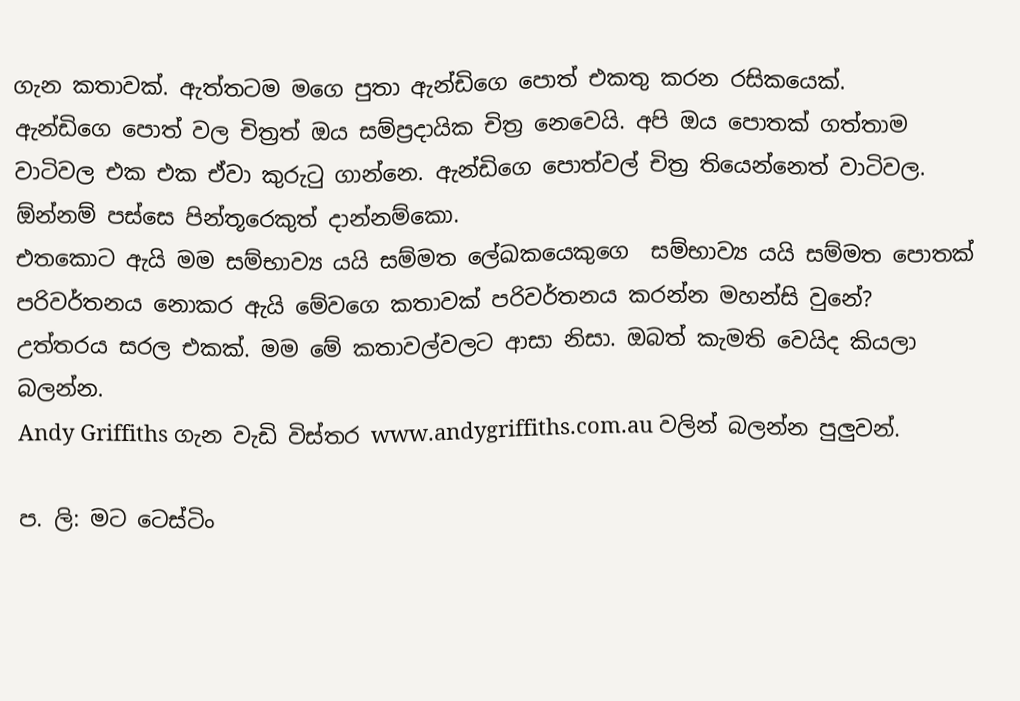ගැන කතාවක්. ඇත්තටම මගෙ පුතා ඇන්ඩිගෙ පොත් එකතු කරන රසිකයෙක්.
ඇන්ඩිගෙ පොත් වල චිත්‍රත් ඔය සම්ප්‍රදායික චිත්‍ර නෙවෙයි. අපි ඔය පොතක් ගත්තාම වාටිවල එක එක ඒවා කුරු‍ටු ගාන්නෙ. ඇන්ඩිගෙ පොත්වල් චිත්‍ර තියෙන්නෙත් වාටිවල. ඕන්නම් පස්සෙ පින්තූරෙකුත් දාන්නම්කො.
එතකොට ඇයි මම සම්භාව්‍ය යයි සම්මත ලේඛකයෙකුගෙ  සම්භාව්‍ය යයි සම්මත පොතක් පරිවර්තනය නොකර ඇයි මේවගෙ කතාවක් පරිවර්තනය කරන්න මහන්සි වුනේ?
උත්තරය සරල එකක්. මම මේ කතාවල්වලට ආසා නිසා. ඔබත් කැමති වෙයිද කියලා බලන්න.
Andy Griffiths ගැන වැඩි විස්තර www.andygriffiths.com.au වලින් බලන්න පුලුවන්.

ප. ලි: මට ටෙස්ටිං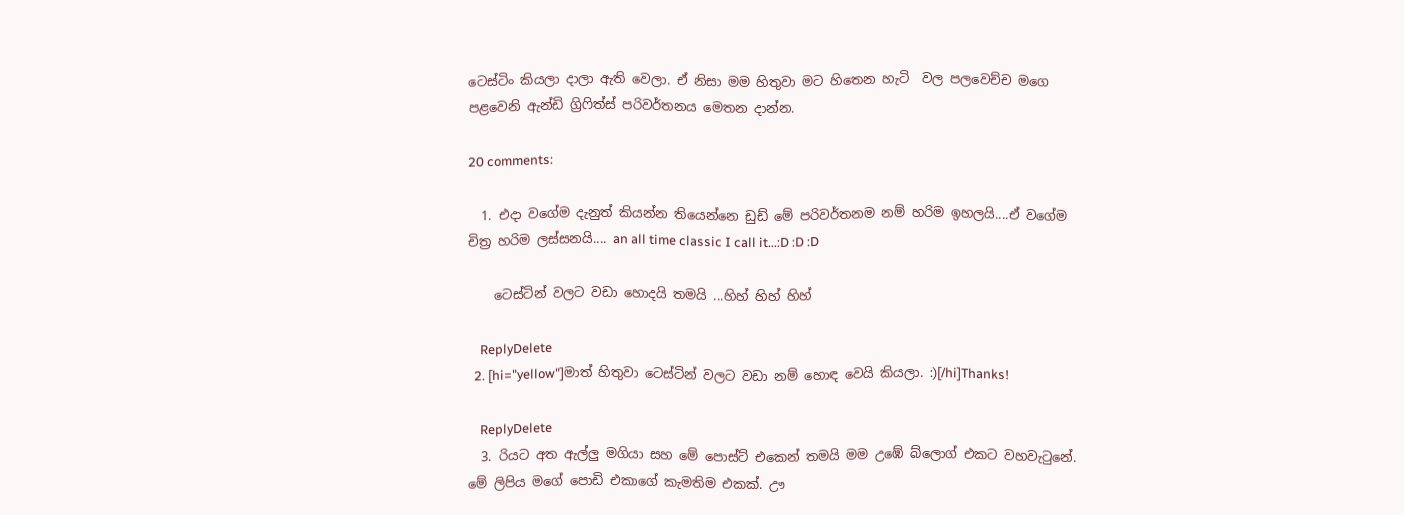ටෙස්ටිං කියලා දාලා ඇති වෙලා. ඒ නිසා මම හිතුවා මට හිතෙන හැටි  වල පලවෙච්ච මගෙ පළවෙනි ඇන්ඩි ග්‍රි‍ෆිත්ස් පරිවර්තනය මෙතන දාන්න.

20 comments:

  1. එදා වගේම දැනුත් කියන්න තියෙන්නෙ ඩුඩ් මේ පරිවර්තනම නම් හරිම ඉහලයි....ඒ වගේම චිත්‍ර හරිම ලස්සනයි.... an all time classic I call it...:D :D :D

    ටෙස්ටින් වලට වඩා හොදයි තමයි ...හිහ් හිහ් හිහ්

    ReplyDelete
  2. [hi="yellow"]මාත් හිතුවා ටෙස්ටින් වලට වඩා නම් හොඳ වෙයි කියලා. :)[/hi]Thanks!

    ReplyDelete
  3. රියට අත ඇල්ලු මගියා සහ මේ පොස්ට් එකෙන් තමයි මම උඹේ බ්ලොග් එකට වහවැටුනේ. මේ ලිපිය මගේ පොඩි එකාගේ කැමතිම එකක්. ඌ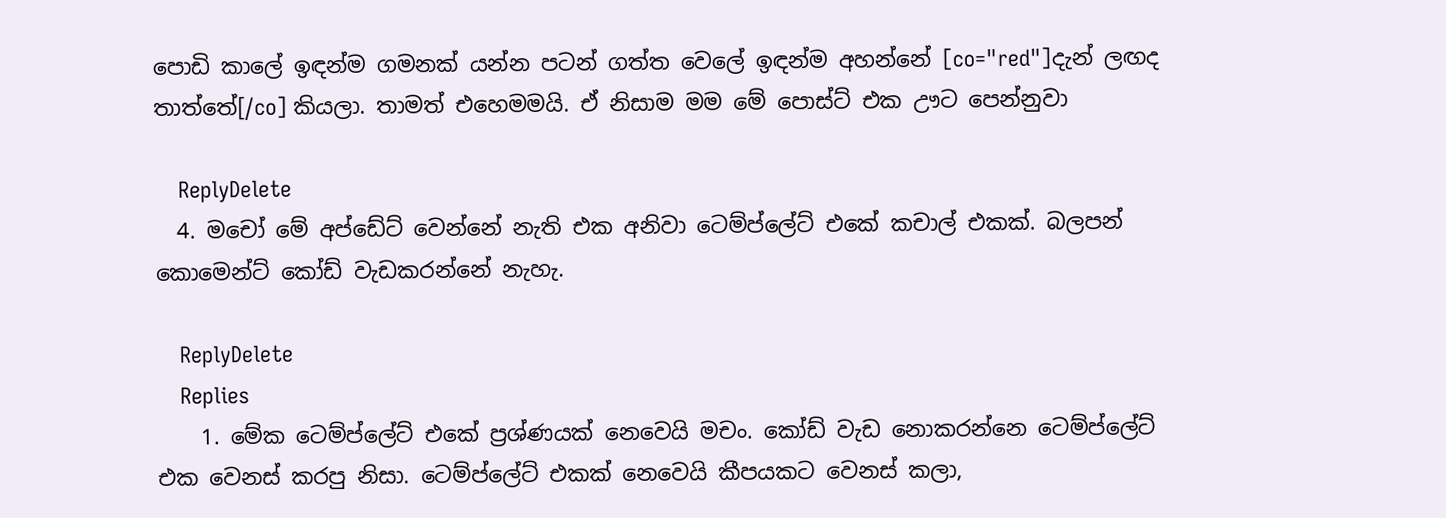පොඩි කාලේ ඉඳන්ම ගමනක් යන්න පටන් ගත්ත වෙලේ ඉඳන්ම අහන්නේ [co="red"]දැන් ලඟද තාත්තේ[/co] කියලා. තාමත් එහෙමමයි. ඒ නිසාම මම මේ පොස්ට් එක ඌට පෙන්නුවා

    ReplyDelete
  4. මචෝ මේ අප්ඩේට් වෙන්නේ නැති එක අනිවා ටෙම්ප්ලේට් එකේ කචාල් එකක්. බලපන් කොමෙන්ට් කෝඩ් වැඩකරන්නේ නැහැ.

    ReplyDelete
    Replies
    1. මේක ටෙම්ප්ලේට් එකේ ප්‍රශ්ණයක් නෙවෙයි මචං. කෝඩ් වැඩ නොකරන්නෙ ටෙම්ප්ලේට් එක වෙනස් කරපු නිසා. ටෙම්ප්ලේට් එකක් නෙවෙයි කීපයකට වෙනස් කලා,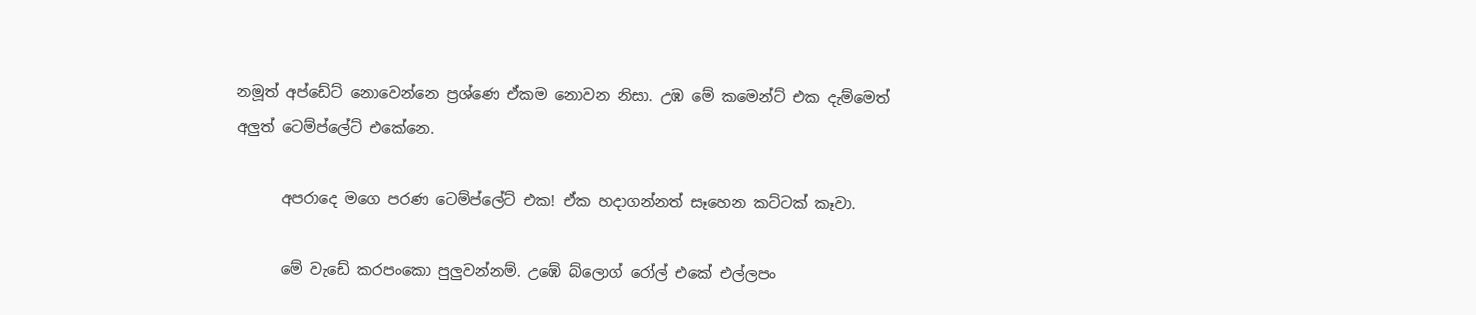නමූත් අප්ඩේට් නොවෙන්නෙ ප්‍රශ්ණෙ ඒකම නොවන නිසා. උඹ මේ කමෙන්ට් එක දැම්මෙත් අලුත් ටෙම්ප්ලේට් එකේනෙ.

      අපරාදෙ මගෙ පරණ ටෙම්ප්ලේට් එක! ඒක හදාගන්නත් සෑහෙන කට්ටක් කෑවා.

      මේ වැඩේ කරපංකො පුලුවන්නම්. උඹේ බ්ලොග් රෝල් එකේ එල්ලපං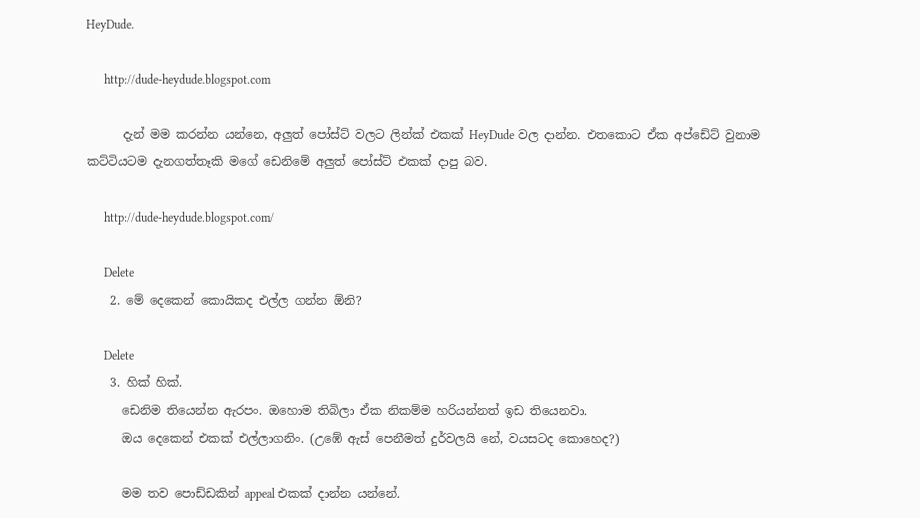HeyDude.

      http://dude-heydude.blogspot.com

      දැන් මම කරන්න යන්නෙ, අලුත් පෝස්ට් වලට ලින්ක් එකක් HeyDude වල දාන්න. එතකොට ඒක අප්ඩේට් වුනාම කට්ටියටම දැනගත්තෑකි මගේ ඩෙනිමේ අලුත් පෝස්ට් එකක් දාපු බව.

      http://dude-heydude.blogspot.com/

      Delete
    2. මේ දෙකෙන් කොයිකද එල්ල ගන්න ඕනි?

      Delete
    3. හික් හික්.
      ඩෙනිම තියෙන්න ඇරපං. ඔහොම තිබිලා ඒක නිකම්ම හරියන්නත් ඉඩ තියෙනවා.
      ඔය දෙකෙන් එකක් එල්ලාගනිං. (උඹේ ඇස් පෙනීමත් දුර්වලයි නේ, වයසටද කොහෙද?)

      මම තව පොඩ්ඩකින් appeal එකක් දාන්න යන්නේ.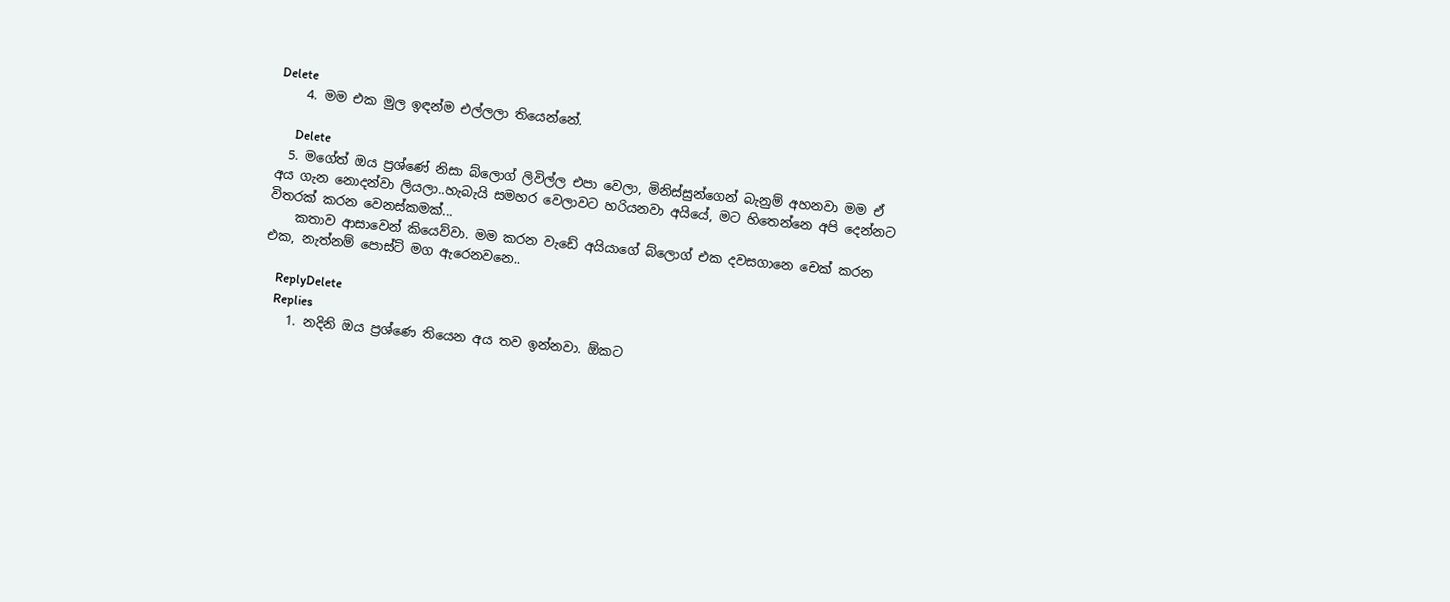Delete
    4. මම එක මුල ඉඳන්ම එල්ලලා තියෙන්නේ.

      Delete
  5. මගේත් ඔය ප්‍රශ්ණේ නිසා බ්ලොග් ලිවිල්ල එපා වෙලා, මිනිස්සුන්ගෙන් බැනුම් අහනවා මම ඒ අය ගැන නොදන්වා ලියලා..හැබැයි සමහර වෙලාවට හරියනවා අයියේ, මට හිතෙන්නෙ අපි දෙන්නට විතරක් කරන වෙනස්කමක්...
    කතාව ආසාවෙන් කියෙව්වා. මම කරන වැඩේ අයියාගේ බ්ලොග් එක දවසගානෙ චෙක් කරන එක, නැත්නම් පොස්ට් මග ඇරෙනවනෙ..

    ReplyDelete
    Replies
    1. නදිනි ඔය ප්‍රශ්ණෙ තියෙන අය තව ඉන්නවා. ඕකට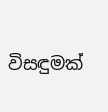විසඳුමක්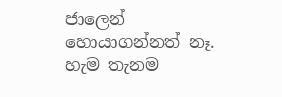ජාලෙන් හොයාගන්නත් නෑ. හැම තැනම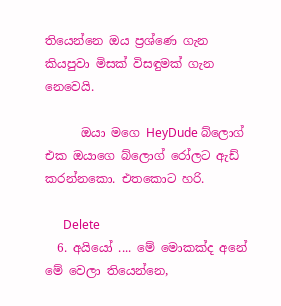තියෙන්නෙ ඔය ප්‍රශ්ණෙ ගැන කියපුවා මිසක් විසඳුමක් ගැන නෙවෙයි.

      ඔයා මගෙ HeyDude බ්ලොග් එක ඔයාගෙ බ්ලොග් රෝලට ඇඩ් කරන්නකො. එතකොට හරි.

      Delete
  6. අයියෝ .... මේ මොකක්ද අනේ මේ වෙලා තියෙන්නෙ,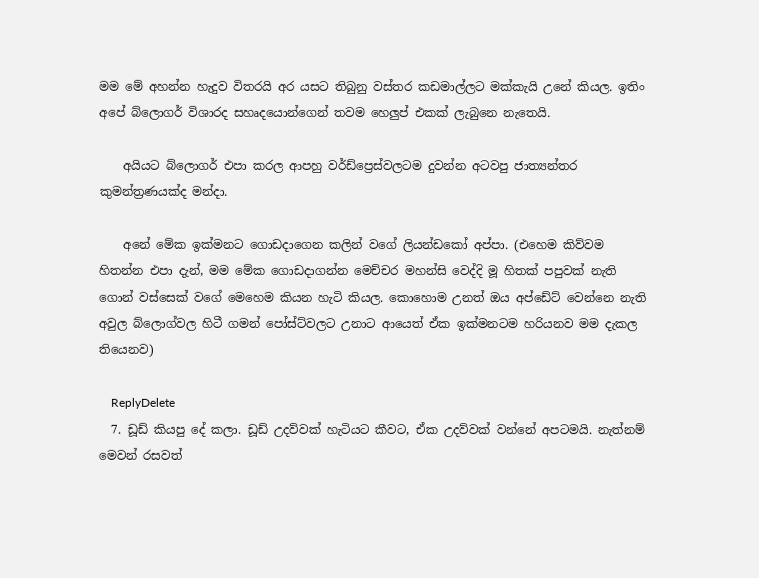මම මේ අහන්න හැදුව විතරයි අර යසට තිබුනු වස්තර කඩමාල්ලට මක්කැයි උනේ කියල. ඉතිං අපේ බ්ලොගර් විශාරද සහෘදයොන්ගෙන් තවම හෙලුප් එකක් ලැබුනෙ නැතෙයි.

    අයියට බ්ලොගර් එපා කරල ආපහු වර්ඩ්ප්‍රෙස්වලටම දුවන්න අටවපු ජාත්‍යන්තර කුමන්ත්‍රණයක්ද මන්දා.

    අනේ මේක ඉක්මනට ගොඩදාගෙන කලින් වගේ ලියන්ඩකෝ අප්පා. (එහෙම කිව්වම හිතන්න එපා දැන්, මම මේක ගොඩදාගන්න මෙච්චර මහන්සි වෙද්දි මූ හිතක් පපුවක් නැති ගොන් වස්සෙක් වගේ මෙහෙම කියන හැටි කියල. කොහොම උනත් ඔය අප්ඩේට් වෙන්නෙ නැති අවුල බ්ලොග්වල හිටී ගමන් පෝස්ට්වලට උනාට ආයෙත් ඒක ඉක්මනටම හරියනව මම දැකල තියෙනව)

    ReplyDelete
  7. ඩූඩ් කියපු දේ කලා. ඩූඩ් උදව්වක් හැටියට කීවට, ඒක උදව්වක් වන්නේ අපටමයි. නැත්නම් මෙවන් රසවත්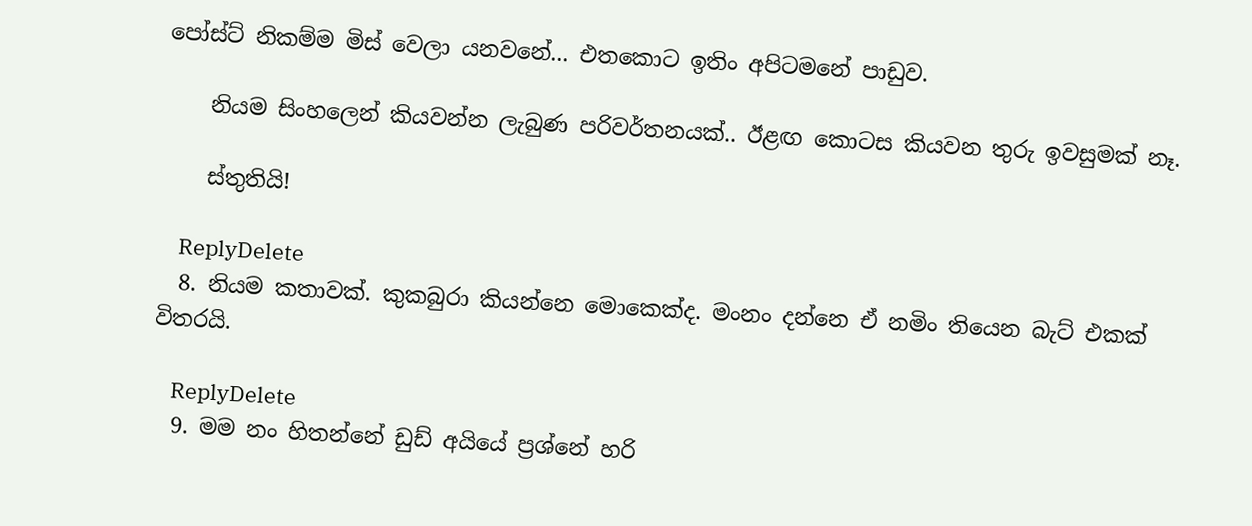පෝස්ට් නිකම්ම මිස් වෙලා යනවනේ... එතකොට ඉතිං අපිටමනේ පාඩුව.

    නියම සිංහලෙන් කියවන්න ලැබුණ පරිවර්තනයක්.. ඊළඟ කොටස කියවන තුරු ඉවසුමක් නෑ.

    ස්තුතියි!

    ReplyDelete
  8. නියම කතාවක්. කුකබුරා කියන්නෙ මොකෙක්ද. මංනං දන්නෙ ඒ නමිං තියෙන බැට් එකක් විතරයි.

    ReplyDelete
  9. මම නං හිතන්නේ ඩුඩ් අයියේ ප්‍රශ්නේ හරි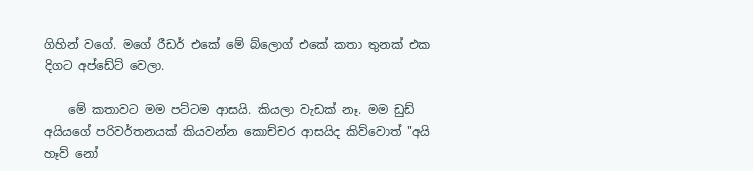ගිහින් වගේ. මගේ රීඩර් එකේ මේ බ්ලොග් එකේ කතා තුනක් එක දිගට අප්ඩේට් වෙලා.

    මේ කතාවට මම පට්ටම ආසයි. කියලා වැඩක් නෑ. මම ඩුඩ් අයියගේ පරිවර්තනයක් කියවන්න කොච්චර ආසයිද කිව්වොත් "අයි හෑව් නෝ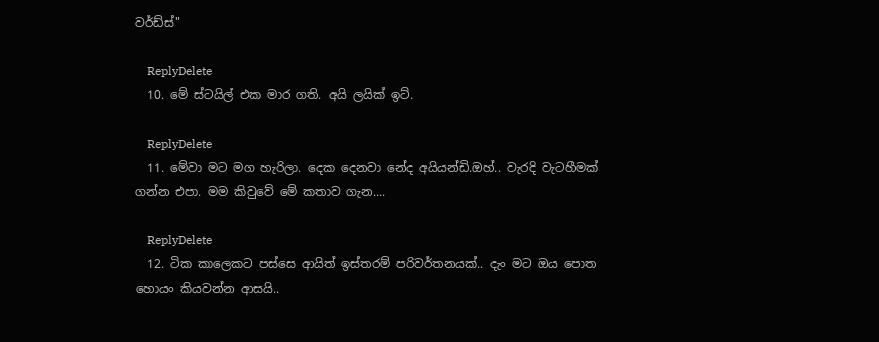වර්ඩ්ස්"

    ReplyDelete
  10. මේ ස්ටයිල් එක මාර ගති. අයි ලයික් ඉට්.

    ReplyDelete
  11. මේවා මට මග හැරිලා. දෙක දෙනවා නේද අයියන්ඩි.ඔහ්.. වැරදි වැටහීමක් ගන්න එපා. මම කිවුවේ මේ කතාව ගැන....

    ReplyDelete
  12. ටික කාලෙකට පස්සෙ ආයිත් ඉස්තරම් පරිවර්තනයක්.. දැං මට ඔය පොත හොයං කියවන්න ආසයි..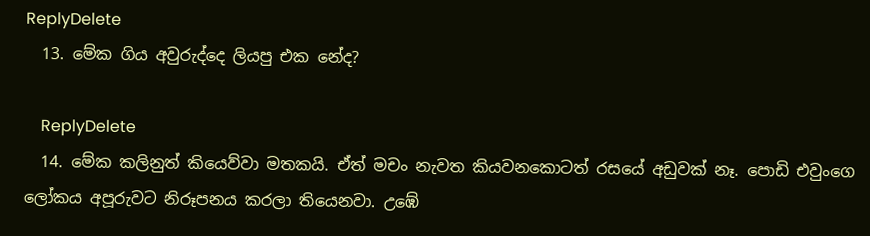ReplyDelete
  13. මේක ගිය අවුරුද්දෙ ලියපු එක නේද?

    ReplyDelete
  14. මේක කලිනුත් කියෙව්වා මතකයි. ඒත් මචං නැවත කියවනකොටත් රසයේ අඩුවක් නෑ. පොඩි එවුංගෙ ලෝකය අපූරුවට නිරූපනය කරලා තියෙනවා. උඹේ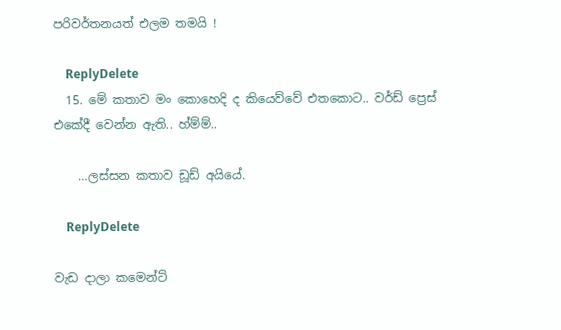පරිවර්තනයත් එලම තමයි !

    ReplyDelete
  15. මේ කතාව මං කොහෙදි ද කියෙව්වේ එතකොට.. වර්ඩ් ප්‍රෙස් එකේදී වෙන්න ඇති.. හ්ම්ම්..

    …ලස්සන කතාව ඩූඩ් අයියේ.

    ReplyDelete

වැඩ දාලා කමෙන්ට්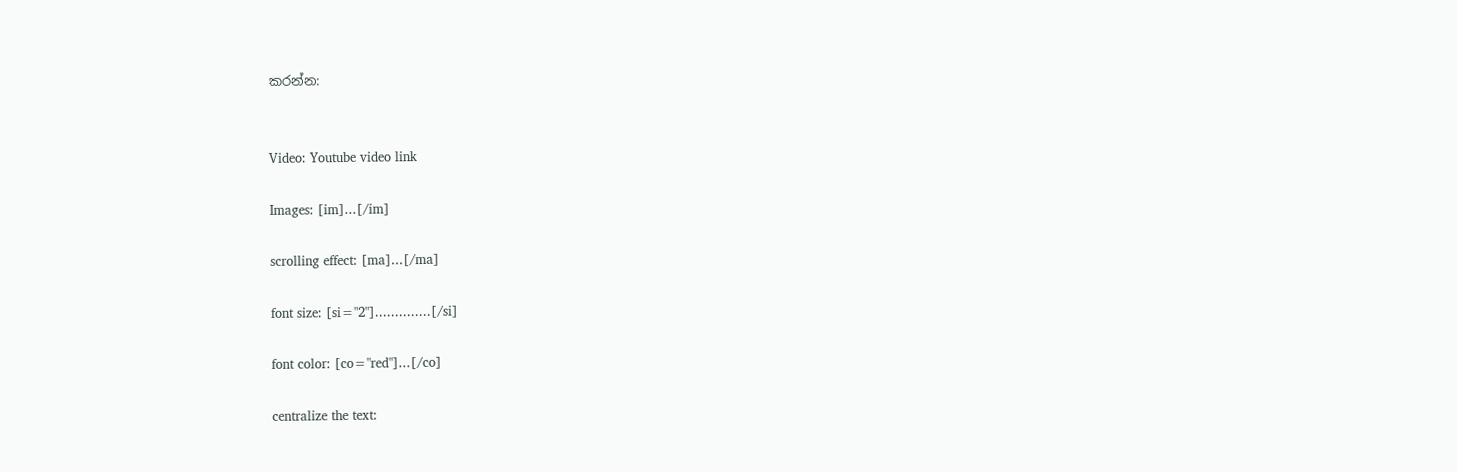කරන්න:


Video: Youtube video link

Images: [im]...[/im]

scrolling effect: [ma]...[/ma]

font size: [si="2"]..............[/si]

font color: [co="red"]...[/co]

centralize the text: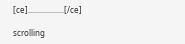[ce]..................[/ce]

scrolling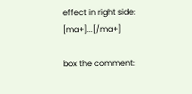effect in right side: [ma+]...[/ma+]

box the comment: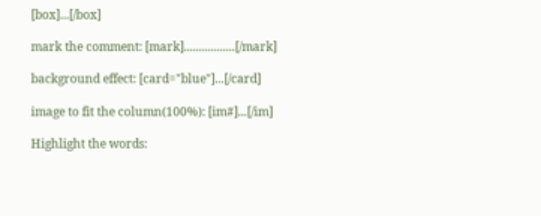[box]...[/box]

mark the comment: [mark].................[/mark]

background effect: [card="blue"]...[/card]

image to fit the column(100%): [im#]...[/im]

Highlight the words: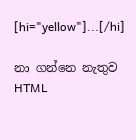[hi="yellow"]...[/hi]

නා ගන්නෙ නැතුව HTML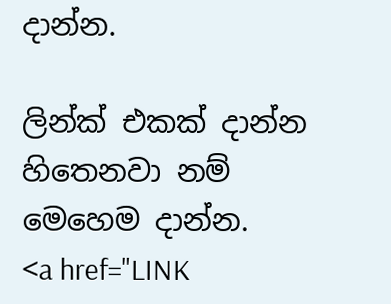දාන්න.

ලින්ක් එකක් දාන්න හිතෙනවා නම් මෙහෙම දාන්න.
<a href="LINK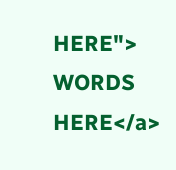HERE"> WORDS HERE</a>